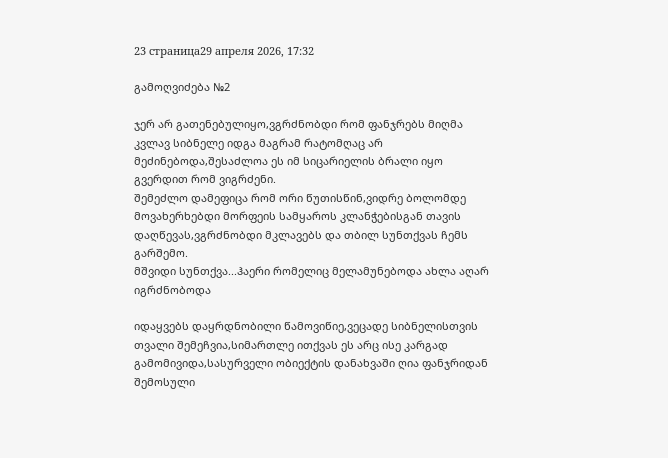23 страница29 апреля 2026, 17:32

გამოღვიძება №2

ჯერ არ გათენებულიყო,ვგრძნობდი რომ ფანჯრებს მიღმა კვლავ სიბნელე იდგა მაგრამ რატომღაც არ მეძინებოდა,შესაძლოა ეს იმ სიცარიელის ბრალი იყო გვერდით რომ ვიგრძენი.
შემეძლო დამეფიცა რომ ორი წუთისწინ,ვიდრე ბოლომდე მოვახერხებდი მორფეის სამყაროს კლანჭებისგან თავის დაღწევას,ვგრძნობდი მკლავებს და თბილ სუნთქვას ჩემს გარშემო.
მშვიდი სუნთქვა...ჰაერი რომელიც მელამუნებოდა ახლა აღარ იგრძნობოდა

იდაყვებს დაყრდნობილი წამოვიწიე,ვეცადე სიბნელისთვის თვალი შემეჩვია,სიმართლე ითქვას ეს არც ისე კარგად გამომივიდა,სასურველი ობიექტის დანახვაში ღია ფანჯრიდან შემოსული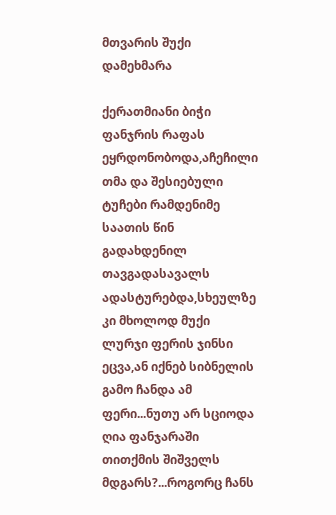მთვარის შუქი დამეხმარა

ქერათმიანი ბიჭი ფანჯრის რაფას ეყრდონობოდა,აჩეჩილი თმა და შესიებული ტუჩები რამდენიმე საათის წინ გადახდენილ თავგადასავალს ადასტურებდა,სხეულზე კი მხოლოდ მუქი ლურჯი ფერის ჯინსი ეცვა,ან იქნებ სიბნელის გამო ჩანდა ამ ფერი...ნუთუ არ სციოდა ღია ფანჯარაში თითქმის შიშველს მდგარს?...როგორც ჩანს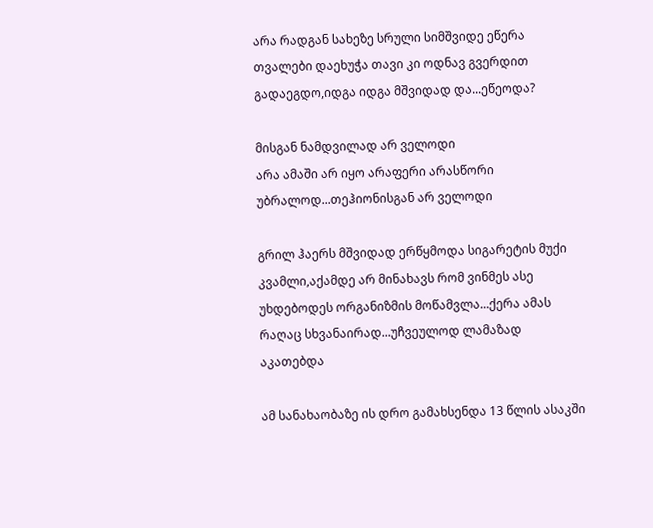არა რადგან სახეზე სრული სიმშვიდე ეწერა თვალები დაეხუჭა თავი კი ოდნავ გვერდით გადაეგდო,იდგა იდგა მშვიდად და...ეწეოდა?

მისგან ნამდვილად არ ველოდი
არა ამაში არ იყო არაფერი არასწორი უბრალოდ...თეჰიონისგან არ ველოდი

გრილ ჰაერს მშვიდად ერწყმოდა სიგარეტის მუქი კვამლი,აქამდე არ მინახავს რომ ვინმეს ასე უხდებოდეს ორგანიზმის მოწამვლა...ქერა ამას რაღაც სხვანაირად...უჩვეულოდ ლამაზად აკათებდა

ამ სანახაობაზე ის დრო გამახსენდა 13 წლის ასაკში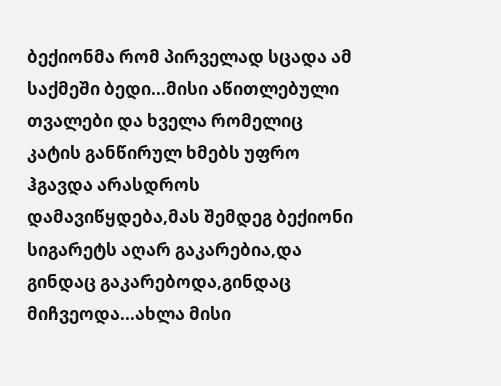ბექიონმა რომ პირველად სცადა ამ საქმეში ბედი...მისი აწითლებული თვალები და ხველა რომელიც კატის განწირულ ხმებს უფრო ჰგავდა არასდროს დამავიწყდება,მას შემდეგ ბექიონი სიგარეტს აღარ გაკარებია,და გინდაც გაკარებოდა,გინდაც მიჩვეოდა...ახლა მისი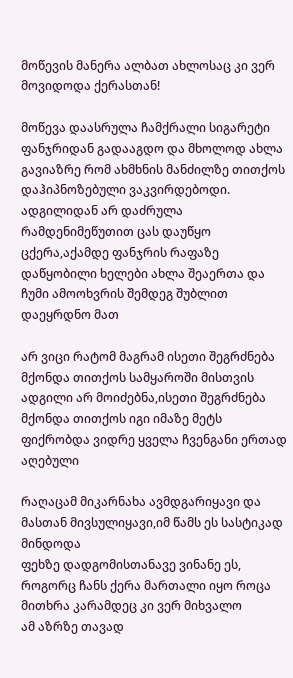მოწევის მანერა ალბათ ახლოსაც კი ვერ მოვიდოდა ქერასთან!

მოწევა დაასრულა ჩამქრალი სიგარეტი ფანჯრიდან გადააგდო და მხოლოდ ახლა გავიაზრე რომ ახმხნის მანძილზე თითქოს დაჰიპნოზებული ვაკვირდებოდი.
ადგილიდან არ დაძრულა რამდენიმეწუთით ცას დაუწყო ცქერა,აქამდე ფანჯრის რაფაზე დაწყობილი ხელები ახლა შეაერთა და ჩუმი ამოოხვრის შემდეგ შუბლით დაეყრდნო მათ

არ ვიცი რატომ მაგრამ ისეთი შეგრძნება მქონდა თითქოს სამყაროში მისთვის ადგილი არ მოიძებნა,ისეთი შეგრძნება მქონდა თითქოს იგი იმაზე მეტს ფიქრობდა ვიდრე ყველა ჩვენგანი ერთად აღებული

რაღაცამ მიკარნახა ავმდგარიყავი და მასთან მივსულიყავი,იმ წამს ეს სასტიკად მინდოდა
ფეხზე დადგომისთანავე ვინანე ეს,
როგორც ჩანს ქერა მართალი იყო როცა მითხრა კარამდეც კი ვერ მიხვალო
ამ აზრზე თავად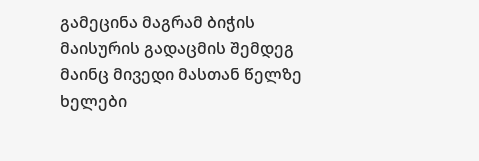გამეცინა მაგრამ ბიჭის მაისურის გადაცმის შემდეგ
მაინც მივედი მასთან წელზე ხელები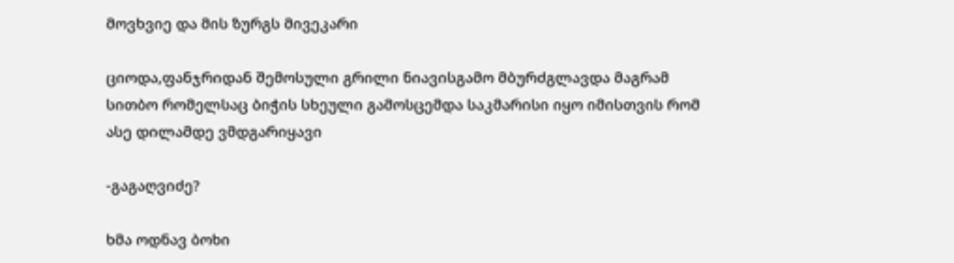მოვხვიე და მის ზურგს მივეკარი

ციოდა,ფანჯრიდან შემოსული გრილი ნიავისგამო მბურძგლავდა მაგრამ სითბო რომელსაც ბიჭის სხეული გამოსცემდა საკმარისი იყო იმისთვის რომ ასე დილამდე ვმდგარიყავი

-გაგაღვიძე?

ხმა ოდნავ ბოხი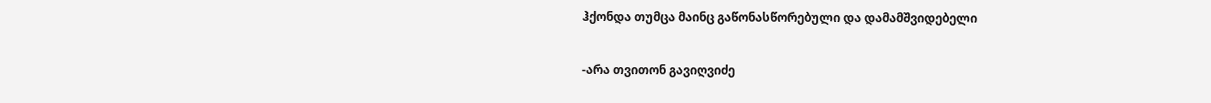ჰქონდა თუმცა მაინც გაწონასწორებული და დამამშვიდებელი

-არა თვითონ გავიღვიძე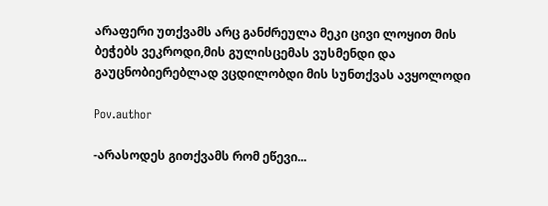არაფერი უთქვამს არც განძრეულა მეკი ცივი ლოყით მის ბეჭებს ვეკროდი,მის გულისცემას ვუსმენდი და გაუცნობიერებლად ვცდილობდი მის სუნთქვას ავყოლოდი

Pov.author

-არასოდეს გითქვამს რომ ეწევი...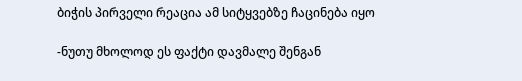ბიჭის პირველი რეაცია ამ სიტყვებზე ჩაცინება იყო

-ნუთუ მხოლოდ ეს ფაქტი დავმალე შენგან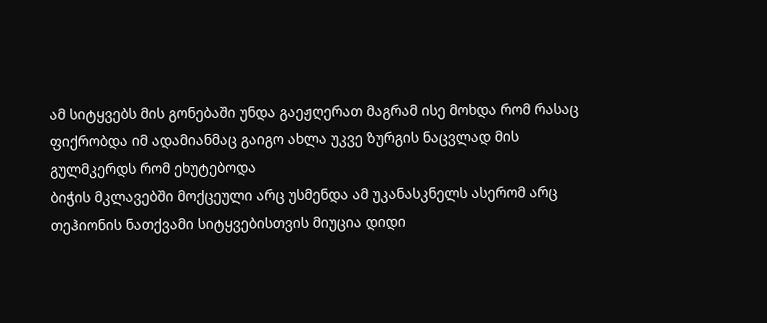ამ სიტყვებს მის გონებაში უნდა გაეჟღერათ მაგრამ ისე მოხდა რომ რასაც ფიქრობდა იმ ადამიანმაც გაიგო ახლა უკვე ზურგის ნაცვლად მის გულმკერდს რომ ეხუტებოდა
ბიჭის მკლავებში მოქცეული არც უსმენდა ამ უკანასკნელს ასერომ არც თეჰიონის ნათქვამი სიტყვებისთვის მიუცია დიდი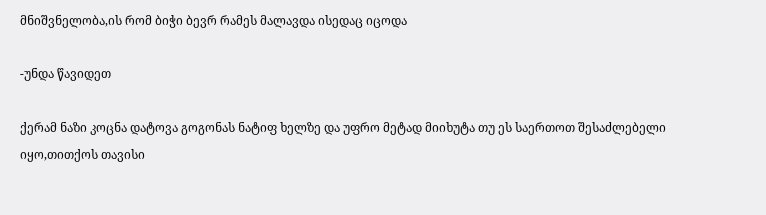მნიშვნელობა,ის რომ ბიჭი ბევრ რამეს მალავდა ისედაც იცოდა

-უნდა წავიდეთ

ქერამ ნაზი კოცნა დატოვა გოგონას ნატიფ ხელზე და უფრო მეტად მიიხუტა თუ ეს საერთოთ შესაძლებელი იყო,თითქოს თავისი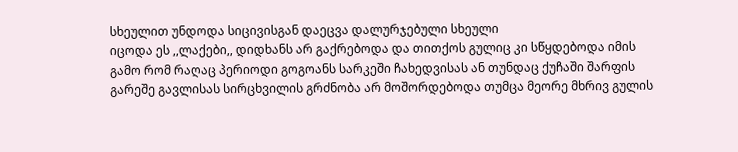სხეულით უნდოდა სიცივისგან დაეცვა დალურჯებული სხეული
იცოდა ეს ,,ლაქები,, დიდხანს არ გაქრებოდა და თითქოს გულიც კი სწყდებოდა იმის გამო რომ რაღაც პერიოდი გოგოანს სარკეში ჩახედვისას ან თუნდაც ქუჩაში შარფის გარეშე გავლისას სირცხვილის გრძნობა არ მოშორდებოდა თუმცა მეორე მხრივ გულის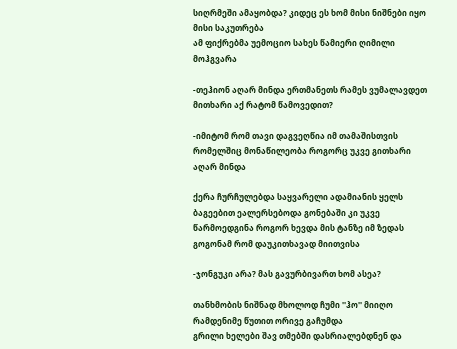სიღრმეში ამაყობდა? კიდეც ეს ხომ მისი ნიშნები იყო
მისი საკუთრება
ამ ფიქრებმა უემოციო სახეს წამიერი ღიმილი მოჰგვარა

-თეჰიონ აღარ მინდა ერთმანეთს რამეს ვუმალავდეთ მითხარი აქ რატომ წამოვედით?

-იმიტომ რომ თავი დაგვეღწია იმ თამაშისთვის რომელშიც მონაწილეობა როგორც უკვე გითხარი აღარ მინდა

ქერა ჩურჩულებდა საყვარელი ადამიანის ყელს ბაგეებით ეალერსებოდა გონებაში კი უკვე წარმოედგინა როგორ ხევდა მის ტანზე იმ ზედას გოგონამ რომ დაუკითხავად მიითვისა

-ჯონგუკი არა? მას გავურბივართ ხომ ასეა?

თანხმობის ნიშნად მხოლოდ ჩუმი ''ჰო'' მიიღო
რამდენიმე წუთით ორივე გაჩუმდა
გრილი ხელები შავ თმებში დასრიალებდნენ და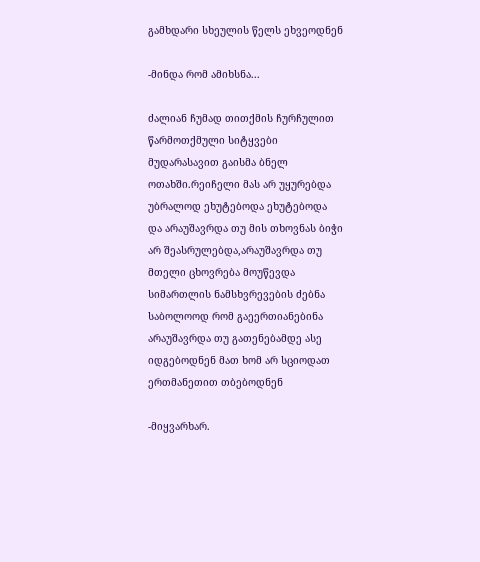გამხდარი სხეულის წელს ეხვეოდნენ

-მინდა რომ ამიხსნა...

ძალიან ჩუმად თითქმის ჩურჩულით წარმოთქმული სიტყვები მუდარასავით გაისმა ბნელ ოთახში.რეიჩელი მას არ უყურებდა უბრალოდ ეხუტებოდა ეხუტებოდა და არაუშავრდა თუ მის თხოვნას ბიჭი არ შეასრულებდა,არაუშავრდა თუ მთელი ცხოვრება მოუწევდა სიმართლის ნამსხვრევების ძებნა საბოლოოდ რომ გაეერთიანებინა
არაუშავრდა თუ გათენებამდე ასე იდგებოდნენ მათ ხომ არ სციოდათ
ერთმანეთით თბებოდნენ

-მიყვარხარ.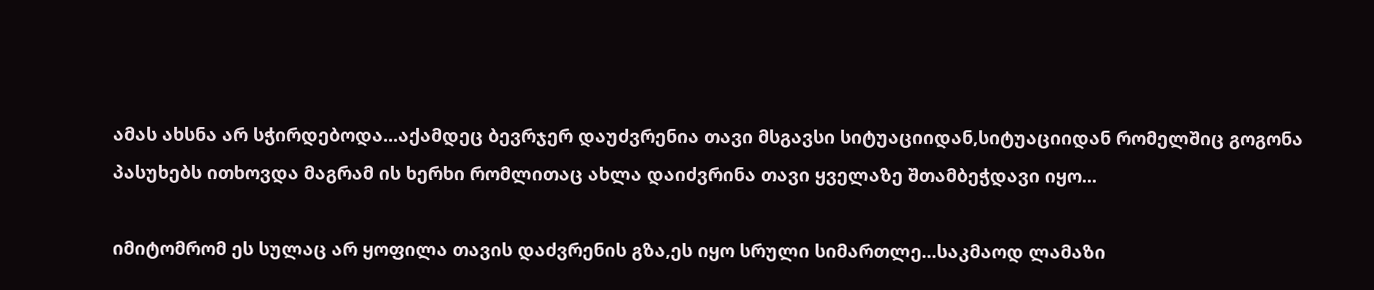ამას ახსნა არ სჭირდებოდა...აქამდეც ბევრჯერ დაუძვრენია თავი მსგავსი სიტუაციიდან,სიტუაციიდან რომელშიც გოგონა პასუხებს ითხოვდა მაგრამ ის ხერხი რომლითაც ახლა დაიძვრინა თავი ყველაზე შთამბეჭდავი იყო...

იმიტომრომ ეს სულაც არ ყოფილა თავის დაძვრენის გზა,ეს იყო სრული სიმართლე...საკმაოდ ლამაზი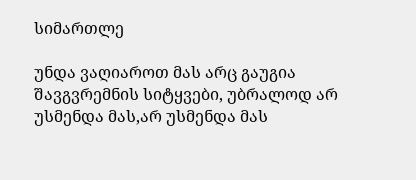სიმართლე

უნდა ვაღიაროთ მას არც გაუგია შავგვრემნის სიტყვები, უბრალოდ არ უსმენდა მას,არ უსმენდა მას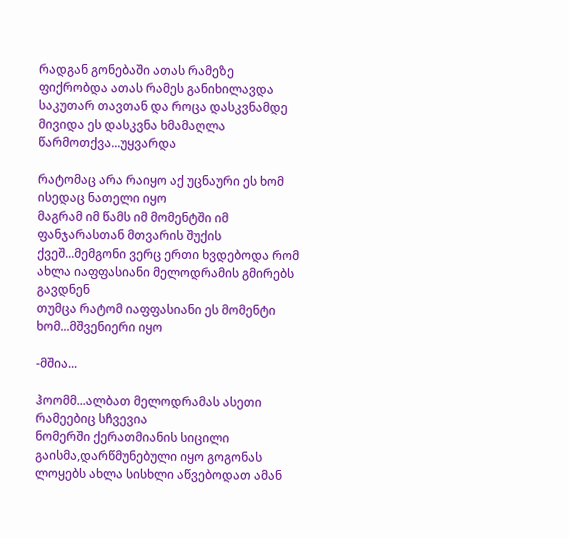რადგან გონებაში ათას რამეზე ფიქრობდა ათას რამეს განიხილავდა საკუთარ თავთან და როცა დასკვნამდე მივიდა ეს დასკვნა ხმამაღლა წარმოთქვა...უყვარდა

რატომაც არა რაიყო აქ უცნაური ეს ხომ ისედაც ნათელი იყო
მაგრამ იმ წამს იმ მომენტში იმ ფანჯარასთან მთვარის შუქის ქვეშ...მემგონი ვერც ერთი ხვდებოდა რომ ახლა იაფფასიანი მელოდრამის გმირებს გავდნენ
თუმცა რატომ იაფფასიანი ეს მომენტი ხომ...მშვენიერი იყო

-მშია...

ჰოომმ...ალბათ მელოდრამას ასეთი რამეებიც სჩვევია
ნომერში ქერათმიანის სიცილი გაისმა,დარწმუნებული იყო გოგონას ლოყებს ახლა სისხლი აწვებოდათ ამან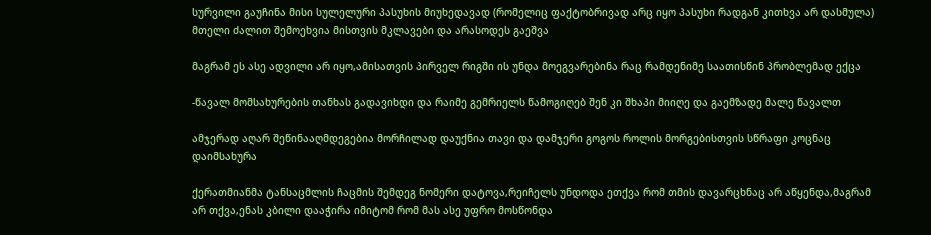სურვილი გაუჩინა მისი სულელური პასუხის მიუხედავად (რომელიც ფაქტობრივად არც იყო პასუხი რადგან კითხვა არ დასმულა) მთელი ძალით შემოეხვია მისთვის მკლავები და არასოდეს გაეშვა

მაგრამ ეს ასე ადვილი არ იყო,ამისათვის პირველ რიგში ის უნდა მოეგვარებინა რაც რამდენიმე საათისწინ პრობლემად ექცა

-წავალ მომსახურების თანხას გადავიხდი და რაიმე გემრიელს წამოგიღებ შენ კი შხაპი მიიღე და გაემზადე მალე წავალთ

ამჯერად აღარ შეწინააღმდეგებია მორჩილად დაუქნია თავი და დამჯერი გოგოს როლის მორგებისთვის სწრაფი კოცნაც დაიმსახურა

ქერათმიანმა ტანსაცმლის ჩაცმის შემდეგ ნომერი დატოვა,რეიჩელს უნდოდა ეთქვა რომ თმის დავარცხნაც არ აწყენდა,მაგრამ არ თქვა,ენას კბილი დააჭირა იმიტომ რომ მას ასე უფრო მოსწონდა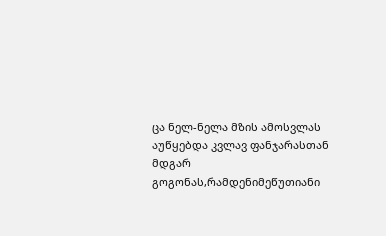ცა ნელ-ნელა მზის ამოსვლას აუწყებდა კვლავ ფანჯარასთან მდგარ გოგონას,რამდენიმეწუთიანი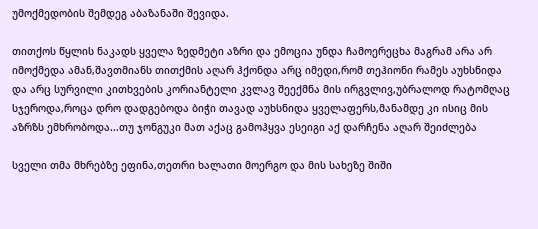უმოქმედობის შემდეგ აბაზანაში შევიდა.

თითქოს წყლის ნაკადს ყველა ზედმეტი აზრი და ემოცია უნდა ჩამოერეცხა მაგრამ არა არ იმოქმედა ამან,შავთმიანს თითქმის აღარ ჰქონდა არც იმედი,რომ თეჰიონი რამეს აუხსნიდა და არც სურვილი კითხვების კორიანტელი კვლავ შეექმნა მის ირგვლივ,უბრალოდ რატომღაც სჯეროდა,როცა დრო დადგებოდა ბიჭი თავად აუხსნიდა ყველაფერს,მანამდე კი ისიც მის აზრზს ემხრობოდა...თუ ჯონგუკი მათ აქაც გამოჰყვა ესეიგი აქ დარჩენა აღარ შეიძლება

სველი თმა მხრებზე ეფინა,თეთრი ხალათი მოერგო და მის სახეზე შიში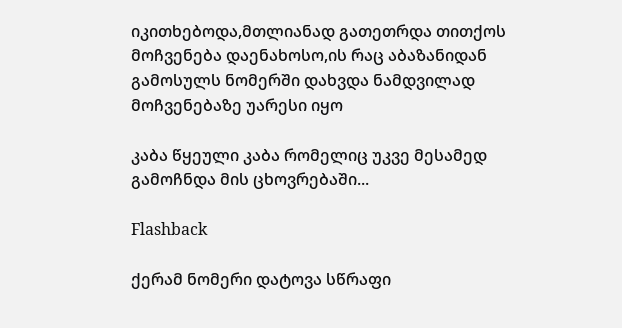იკითხებოდა,მთლიანად გათეთრდა თითქოს მოჩვენება დაენახოსო,ის რაც აბაზანიდან გამოსულს ნომერში დახვდა ნამდვილად მოჩვენებაზე უარესი იყო

კაბა წყეული კაბა რომელიც უკვე მესამედ გამოჩნდა მის ცხოვრებაში...

Flashback

ქერამ ნომერი დატოვა სწრაფი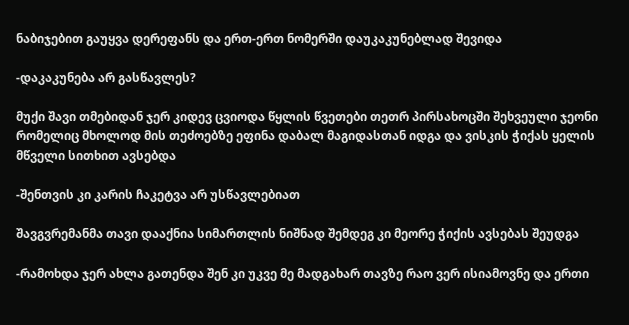ნაბიჯებით გაუყვა დერეფანს და ერთ-ერთ ნომერში დაუკაკუნებლად შევიდა

-დაკაკუნება არ გასწავლეს?

მუქი შავი თმებიდან ჯერ კიდევ ცვიოდა წყლის წვეთები თეთრ პირსახოცში შეხვეული ჯეონი რომელიც მხოლოდ მის თეძოებზე ეფინა დაბალ მაგიდასთან იდგა და ვისკის ჭიქას ყელის მწველი სითხით ავსებდა

-შენთვის კი კარის ჩაკეტვა არ უსწავლებიათ

შავგვრემანმა თავი დააქნია სიმართლის ნიშნად შემდეგ კი მეორე ჭიქის ავსებას შეუდგა

-რამოხდა ჯერ ახლა გათენდა შენ კი უკვე მე მადგახარ თავზე რაო ვერ ისიამოვნე და ერთი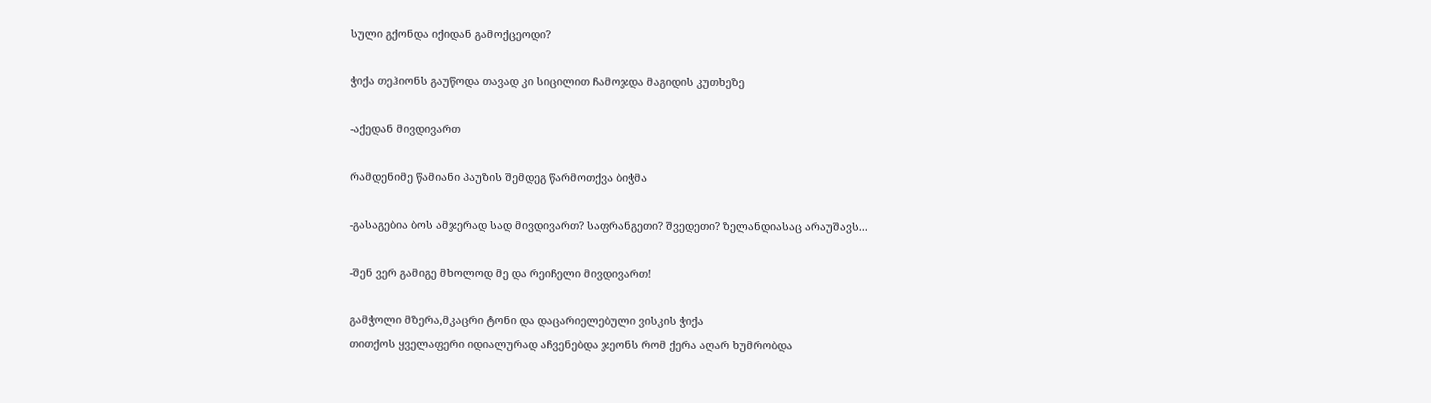სული გქონდა იქიდან გამოქცეოდი?

ჭიქა თეჰიონს გაუწოდა თავად კი სიცილით ჩამოჯდა მაგიდის კუთხეზე

-აქედან მივდივართ

რამდენიმე წამიანი პაუზის შემდეგ წარმოთქვა ბიჭმა

-გასაგებია ბოს ამჯერად სად მივდივართ? საფრანგეთი? შვედეთი? ზელანდიასაც არაუშავს...

-შენ ვერ გამიგე მხოლოდ მე და რეიჩელი მივდივართ!

გამჭოლი მზერა,მკაცრი ტონი და დაცარიელებული ვისკის ჭიქა
თითქოს ყველაფერი იდიალურად აჩვენებდა ჯეონს რომ ქერა აღარ ხუმრობდა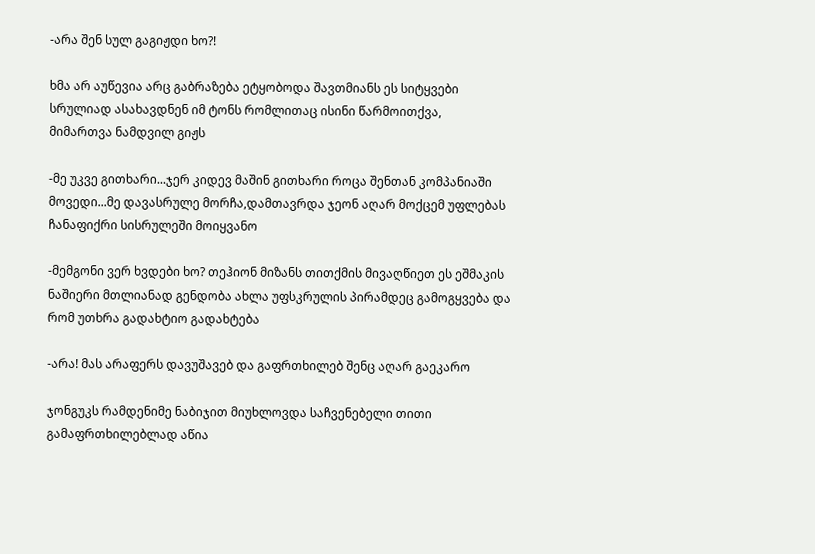-არა შენ სულ გაგიჟდი ხო?!

ხმა არ აუწევია არც გაბრაზება ეტყობოდა შავთმიანს ეს სიტყვები სრულიად ასახავდნენ იმ ტონს რომლითაც ისინი წარმოითქვა,
მიმართვა ნამდვილ გიჟს

-მე უკვე გითხარი...ჯერ კიდევ მაშინ გითხარი როცა შენთან კომპანიაში მოვედი...მე დავასრულე მორჩა,დამთავრდა ჯეონ აღარ მოქცემ უფლებას ჩანაფიქრი სისრულეში მოიყვანო

-მემგონი ვერ ხვდები ხო? თეჰიონ მიზანს თითქმის მივაღწიეთ ეს ეშმაკის ნაშიერი მთლიანად გენდობა ახლა უფსკრულის პირამდეც გამოგყვება და რომ უთხრა გადახტიო გადახტება

-არა! მას არაფერს დავუშავებ და გაფრთხილებ შენც აღარ გაეკარო

ჯონგუკს რამდენიმე ნაბიჯით მიუხლოვდა საჩვენებელი თითი გამაფრთხილებლად აწია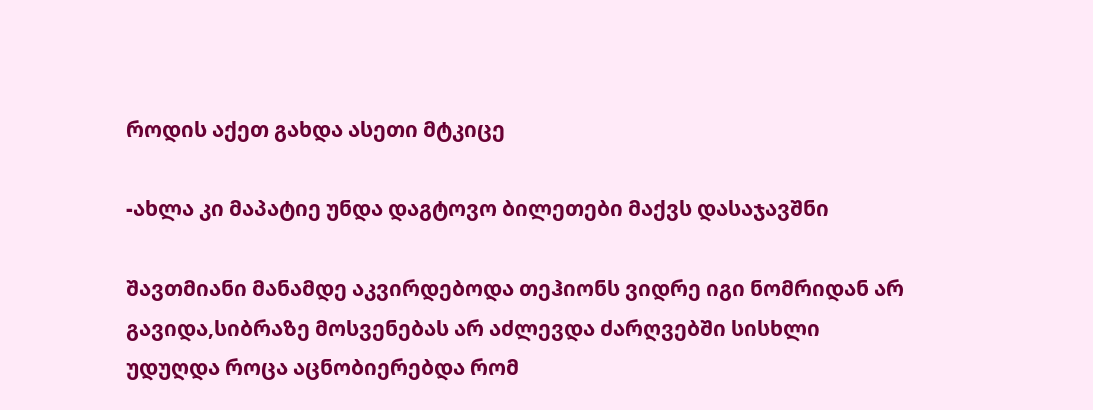როდის აქეთ გახდა ასეთი მტკიცე

-ახლა კი მაპატიე უნდა დაგტოვო ბილეთები მაქვს დასაჯავშნი

შავთმიანი მანამდე აკვირდებოდა თეჰიონს ვიდრე იგი ნომრიდან არ გავიდა,სიბრაზე მოსვენებას არ აძლევდა ძარღვებში სისხლი უდუღდა როცა აცნობიერებდა რომ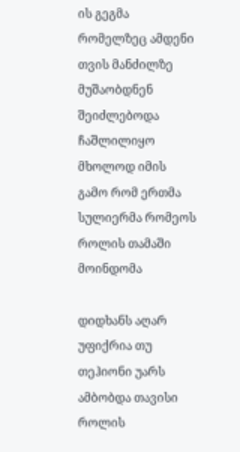ის გეგმა რომელზეც ამდენი თვის მანძილზე მუშაობდნენ შეიძლებოდა ჩაშლილიყო მხოლოდ იმის გამო რომ ერთმა სულიერმა რომეოს როლის თამაში მოინდომა

დიდხანს აღარ უფიქრია თუ თეჰიონი უარს ამბობდა თავისი როლის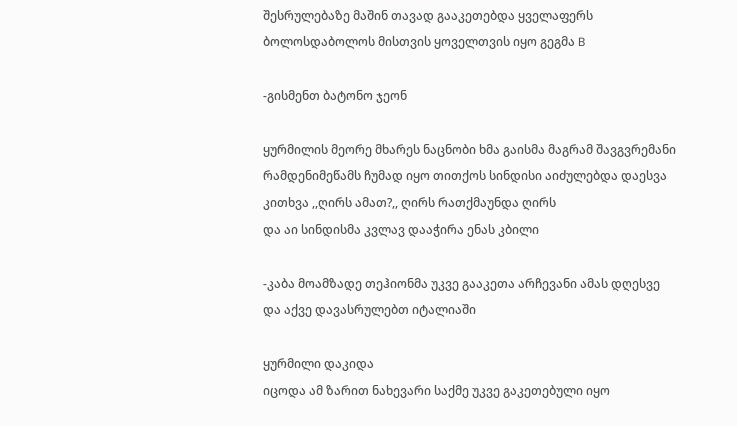შესრულებაზე მაშინ თავად გააკეთებდა ყველაფერს ბოლოსდაბოლოს მისთვის ყოველთვის იყო გეგმა B

-გისმენთ ბატონო ჯეონ

ყურმილის მეორე მხარეს ნაცნობი ხმა გაისმა მაგრამ შავგვრემანი რამდენიმეწამს ჩუმად იყო თითქოს სინდისი აიძულებდა დაესვა კითხვა ,,ღირს ამათ?,, ღირს რათქმაუნდა ღირს
და აი სინდისმა კვლავ დააჭირა ენას კბილი

-კაბა მოამზადე თეჰიონმა უკვე გააკეთა არჩევანი ამას დღესვე და აქვე დავასრულებთ იტალიაში

ყურმილი დაკიდა
იცოდა ამ ზარით ნახევარი საქმე უკვე გაკეთებული იყო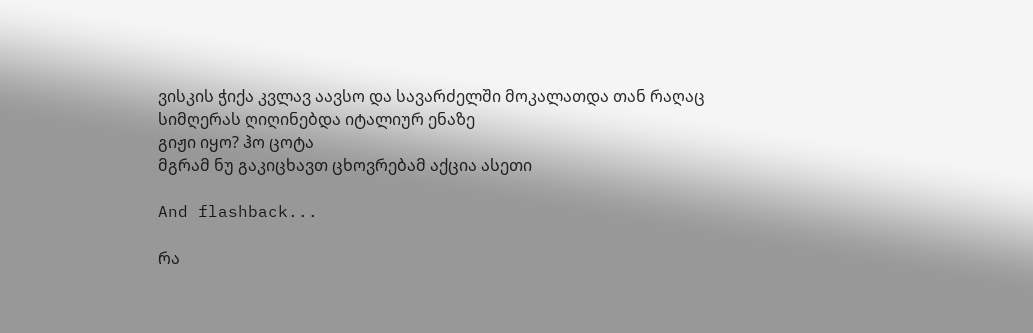ვისკის ჭიქა კვლავ აავსო და სავარძელში მოკალათდა თან რაღაც სიმღერას ღიღინებდა იტალიურ ენაზე
გიჟი იყო? ჰო ცოტა
მგრამ ნუ გაკიცხავთ ცხოვრებამ აქცია ასეთი

And flashback...

რა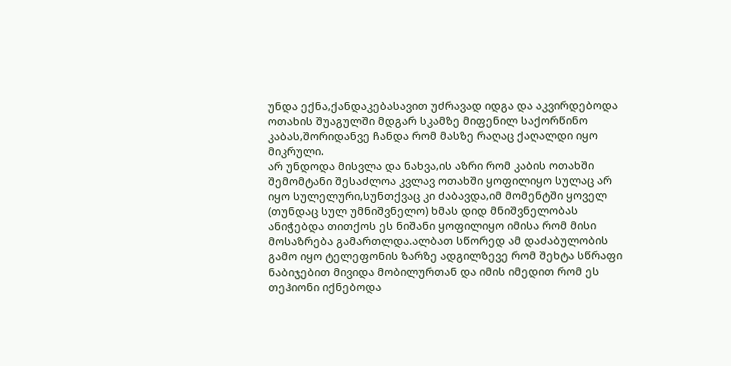უნდა ექნა,ქანდაკებასავით უძრავად იდგა და აკვირდებოდა ოთახის შუაგულში მდგარ სკამზე მიფენილ საქორწინო კაბას,შორიდანვე ჩანდა რომ მასზე რაღაც ქაღალდი იყო მიკრული.
არ უნდოდა მისვლა და ნახვა,ის აზრი რომ კაბის ოთახში შემომტანი შესაძლოა კვლავ ოთახში ყოფილიყო სულაც არ იყო სულელური,სუნთქვაც კი ძაბავდა,იმ მომენტში ყოველ (თუნდაც სულ უმნიშვნელო) ხმას დიდ მნიშვნელობას ანიჭებდა თითქოს ეს ნიშანი ყოფილიყო იმისა რომ მისი მოსაზრება გამართლდა.ალბათ სწორედ ამ დაძაბულობის გამო იყო ტელეფონის ზარზე ადგილზევე რომ შეხტა სწრაფი ნაბიჯებით მივიდა მობილურთან და იმის იმედით რომ ეს თეჰიონი იქნებოდა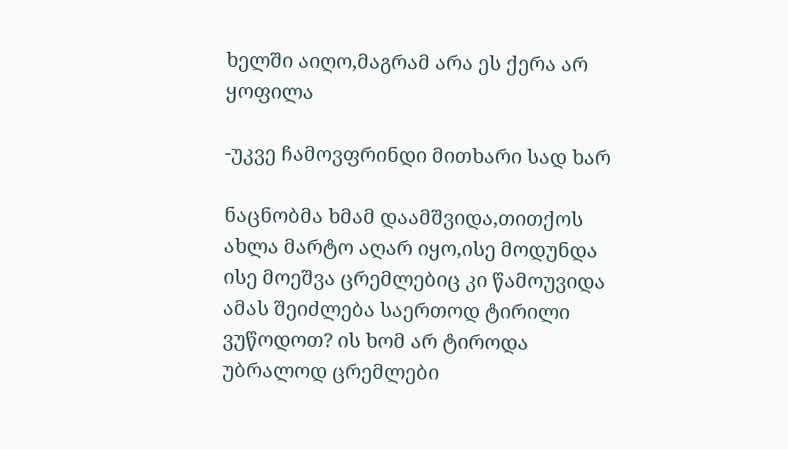ხელში აიღო,მაგრამ არა ეს ქერა არ ყოფილა

-უკვე ჩამოვფრინდი მითხარი სად ხარ

ნაცნობმა ხმამ დაამშვიდა,თითქოს ახლა მარტო აღარ იყო,ისე მოდუნდა ისე მოეშვა ცრემლებიც კი წამოუვიდა
ამას შეიძლება საერთოდ ტირილი ვუწოდოთ? ის ხომ არ ტიროდა უბრალოდ ცრემლები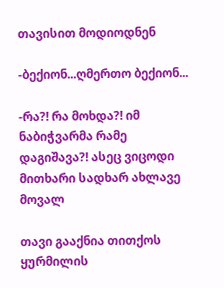თავისით მოდიოდნენ

-ბექიონ...ღმერთო ბექიონ...

-რა?! რა მოხდა?! იმ ნაბიჭვარმა რამე დაგიშავა?! ასეც ვიცოდი მითხარი სადხარ ახლავე მოვალ

თავი გააქნია თითქოს ყურმილის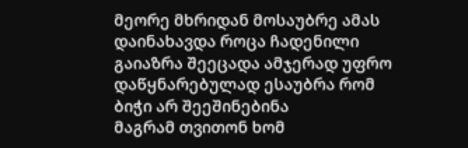მეორე მხრიდან მოსაუბრე ამას დაინახავდა როცა ჩადენილი გაიაზრა შეეცადა ამჯერად უფრო დაწყნარებულად ესაუბრა რომ ბიჭი არ შეეშინებინა
მაგრამ თვითონ ხომ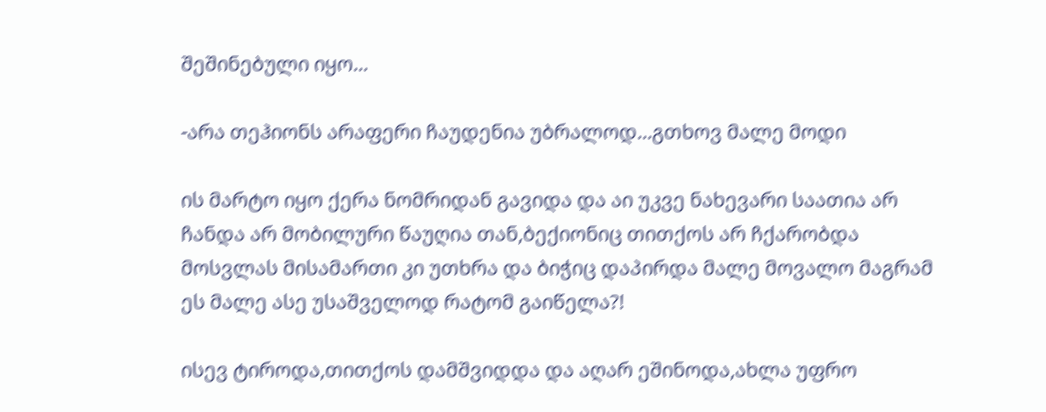შეშინებული იყო...

-არა თეჰიონს არაფერი ჩაუდენია უბრალოდ...გთხოვ მალე მოდი

ის მარტო იყო ქერა ნომრიდან გავიდა და აი უკვე ნახევარი საათია არ ჩანდა არ მობილური წაუღია თან,ბექიონიც თითქოს არ ჩქარობდა მოსვლას მისამართი კი უთხრა და ბიჭიც დაპირდა მალე მოვალო მაგრამ ეს მალე ასე უსაშველოდ რატომ გაიწელა?!

ისევ ტიროდა,თითქოს დამშვიდდა და აღარ ეშინოდა,ახლა უფრო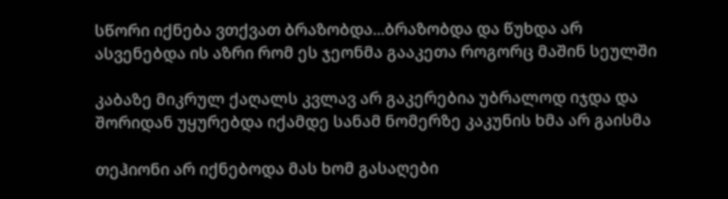სწორი იქნება ვთქვათ ბრაზობდა...ბრაზობდა და წუხდა არ ასვენებდა ის აზრი რომ ეს ჯეონმა გააკეთა როგორც მაშინ სეულში

კაბაზე მიკრულ ქაღალს კვლავ არ გაკერებია უბრალოდ იჯდა და შორიდან უყურებდა იქამდე სანამ ნომერზე კაკუნის ხმა არ გაისმა

თეჰიონი არ იქნებოდა მას ხომ გასაღები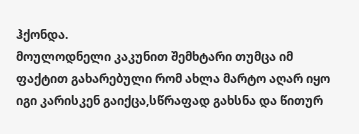ჰქონდა.
მოულოდნელი კაკუნით შემხტარი თუმცა იმ ფაქტით გახარებული რომ ახლა მარტო აღარ იყო იგი კარისკენ გაიქცა,სწრაფად გახსნა და წითურ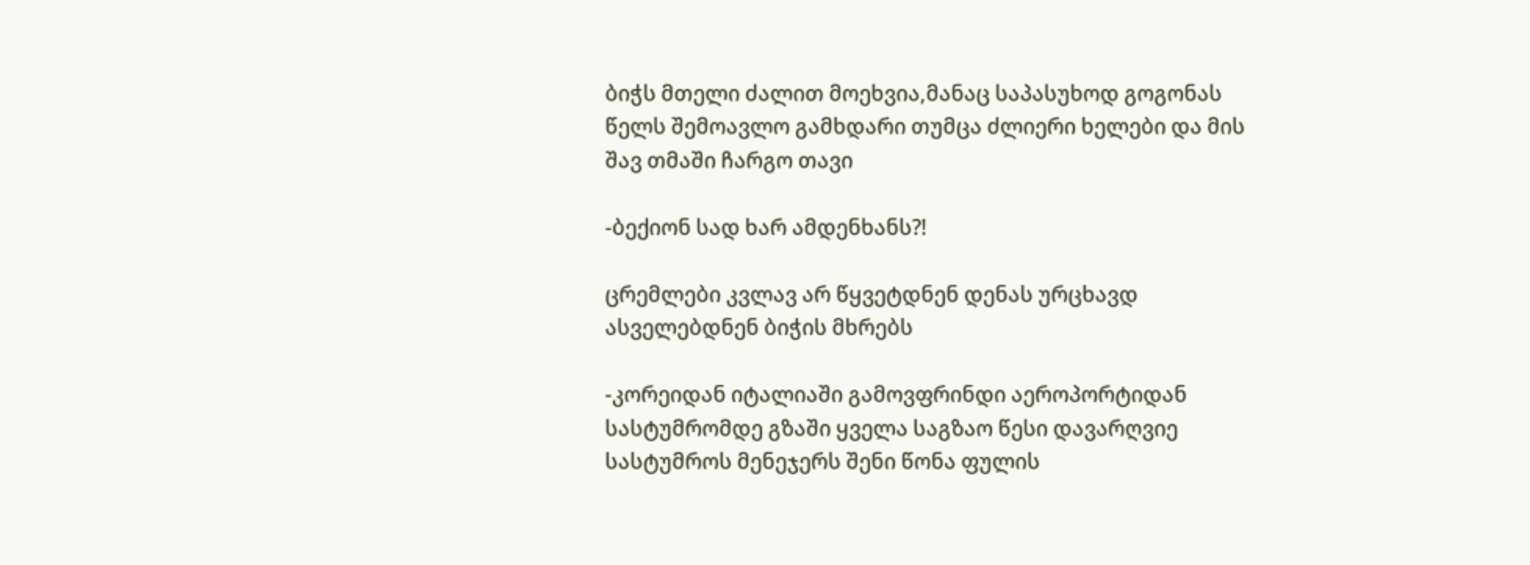ბიჭს მთელი ძალით მოეხვია,მანაც საპასუხოდ გოგონას წელს შემოავლო გამხდარი თუმცა ძლიერი ხელები და მის შავ თმაში ჩარგო თავი

-ბექიონ სად ხარ ამდენხანს?!

ცრემლები კვლავ არ წყვეტდნენ დენას ურცხავდ ასველებდნენ ბიჭის მხრებს

-კორეიდან იტალიაში გამოვფრინდი აეროპორტიდან სასტუმრომდე გზაში ყველა საგზაო წესი დავარღვიე სასტუმროს მენეჯერს შენი წონა ფულის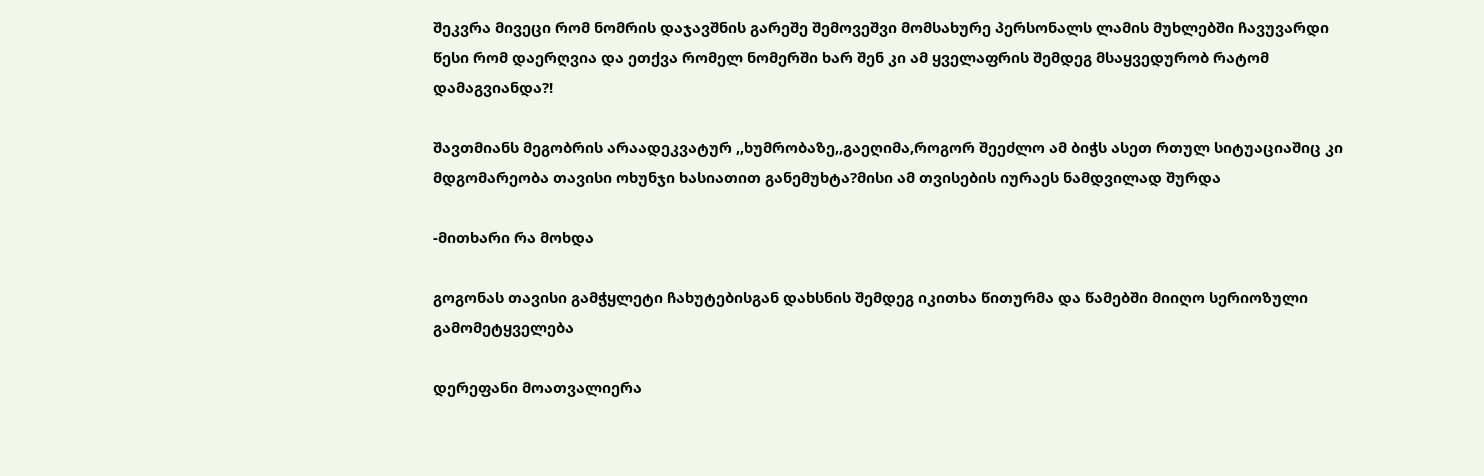შეკვრა მივეცი რომ ნომრის დაჯავშნის გარეშე შემოვეშვი მომსახურე პერსონალს ლამის მუხლებში ჩავუვარდი წესი რომ დაერღვია და ეთქვა რომელ ნომერში ხარ შენ კი ამ ყველაფრის შემდეგ მსაყვედურობ რატომ დამაგვიანდა?!

შავთმიანს მეგობრის არაადეკვატურ ,,ხუმრობაზე,,გაეღიმა,როგორ შეეძლო ამ ბიჭს ასეთ რთულ სიტუაციაშიც კი მდგომარეობა თავისი ოხუნჯი ხასიათით განემუხტა?მისი ამ თვისების იურაეს ნამდვილად შურდა

-მითხარი რა მოხდა

გოგონას თავისი გამჭყლეტი ჩახუტებისგან დახსნის შემდეგ იკითხა წითურმა და წამებში მიიღო სერიოზული გამომეტყველება

დერეფანი მოათვალიერა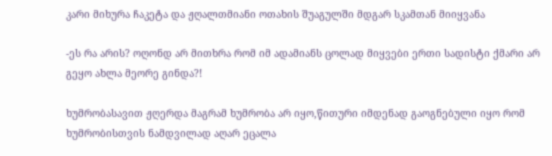კარი მიხურა ჩაკეტა და ჟღალთმიანი ოთახის შუაგულში მდგარ სკამთან მიიყვანა

-ეს რა არის? ოღონდ არ მითხრა რომ იმ ადამიანს ცოლად მიყვები ერთი სადისტი ქმარი არ გეყო ახლა მეორე გინდა?!

ხუმრობასავით ჟღერდა მაგრამ ხუმრობა არ იყო,წითური იმდენად გაოგნებული იყო რომ ხუმრობისთვის ნამდვილად აღარ ეცალა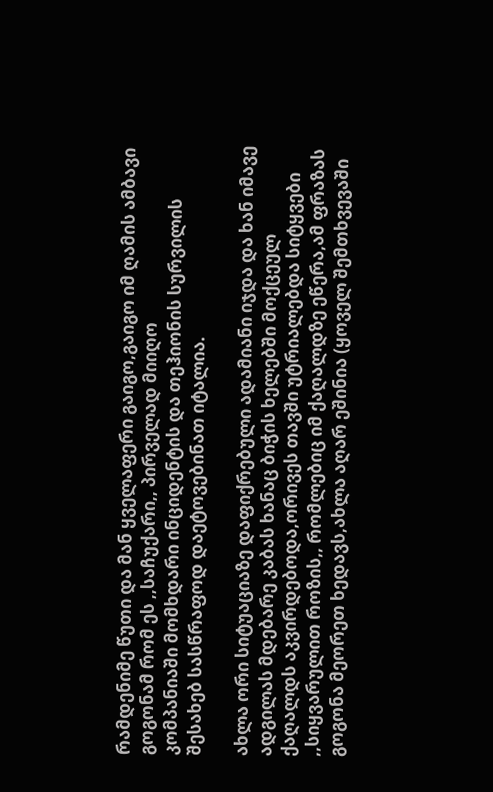რამდენიმე წუთი და მან ყველაფერი გაიგო,გაიგო იმ ღამის ამბავი გოგონამ რომ ეს ,,საჩუქარი,, პირველად მიიღო
კომპანიაში მომხდარი ინციდენტის და თეჰიონის სურვილის შესახებ სასწრაფოდ დაეტოვებინათ იტალია.

ახლა ორი სიტუაციაზე დაფიქრებული ადამიანი იჯდა და ხან იმავე ადგილას მდებარე კაბას ხანაც ბიჭის ხელებში მოქცეულ ქაღალდს აკვირდებოდა,ორივეს თავში უტრიალებდა სიტყვები ,,სიყვარულით როზის,, რომლებიც იმ ქაღალდზე ეწერა,ამ ფრაზას გოგონა მეორეთ ხედავს,ახლა აღარ ეშინია (ყოველ შემთხვევაში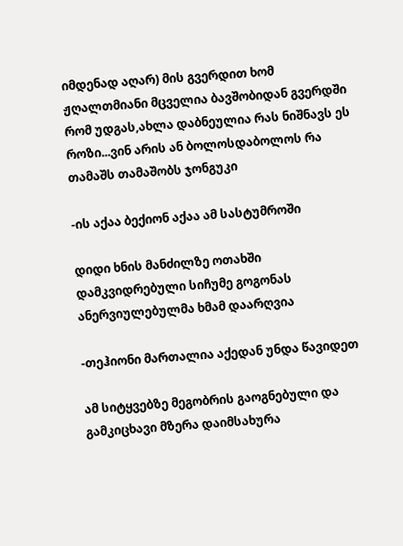იმდენად აღარ) მის გვერდით ხომ ჟღალთმიანი მცველია ბავშობიდან გვერდში რომ უდგას,ახლა დაბნეულია რას ნიშნავს ეს როზი...ვინ არის ან ბოლოსდაბოლოს რა თამაშს თამაშობს ჯონგუკი

-ის აქაა ბექიონ აქაა ამ სასტუმროში

დიდი ხნის მანძილზე ოთახში დამკვიდრებული სიჩუმე გოგონას ანერვიულებულმა ხმამ დაარღვია

-თეჰიონი მართალია აქედან უნდა წავიდეთ

ამ სიტყვებზე მეგობრის გაოგნებული და გამკიცხავი მზერა დაიმსახურა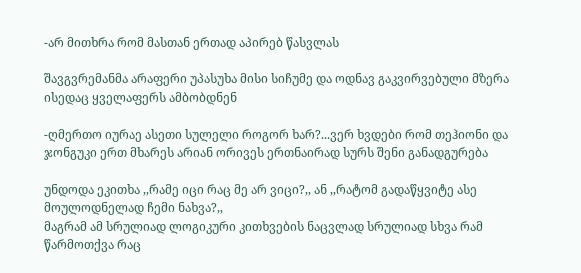-არ მითხრა რომ მასთან ერთად აპირებ წასვლას

შავგვრემანმა არაფერი უპასუხა მისი სიჩუმე და ოდნავ გაკვირვებული მზერა ისედაც ყველაფერს ამბობდნენ

-ღმერთო იურაე ასეთი სულელი როგორ ხარ?...ვერ ხვდები რომ თეჰიონი და ჯონგუკი ერთ მხარეს არიან ორივეს ერთნაირად სურს შენი განადგურება

უნდოდა ეკითხა ,,რამე იცი რაც მე არ ვიცი?,, ან ,,რატომ გადაწყვიტე ასე მოულოდნელად ჩემი ნახვა?,,
მაგრამ ამ სრულიად ლოგიკური კითხვების ნაცვლად სრულიად სხვა რამ წარმოთქვა რაც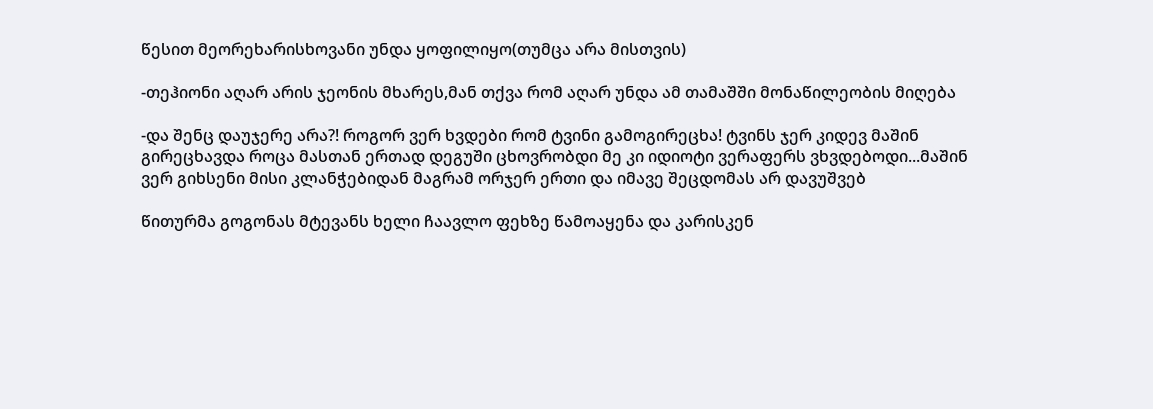წესით მეორეხარისხოვანი უნდა ყოფილიყო(თუმცა არა მისთვის)

-თეჰიონი აღარ არის ჯეონის მხარეს,მან თქვა რომ აღარ უნდა ამ თამაშში მონაწილეობის მიღება

-და შენც დაუჯერე არა?! როგორ ვერ ხვდები რომ ტვინი გამოგირეცხა! ტვინს ჯერ კიდევ მაშინ გირეცხავდა როცა მასთან ერთად დეგუში ცხოვრობდი მე კი იდიოტი ვერაფერს ვხვდებოდი...მაშინ ვერ გიხსენი მისი კლანჭებიდან მაგრამ ორჯერ ერთი და იმავე შეცდომას არ დავუშვებ

წითურმა გოგონას მტევანს ხელი ჩაავლო ფეხზე წამოაყენა და კარისკენ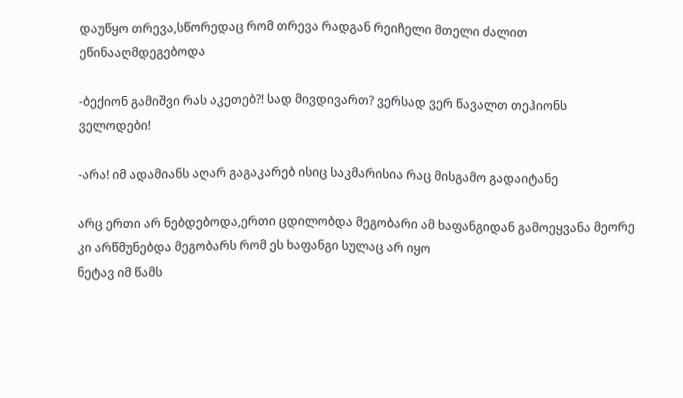დაუწყო თრევა,სწორედაც რომ თრევა რადგან რეიჩელი მთელი ძალით ეწინააღმდეგებოდა

-ბექიონ გამიშვი რას აკეთებ?! სად მივდივართ? ვერსად ვერ წავალთ თეჰიონს ველოდები!

-არა! იმ ადამიანს აღარ გაგაკარებ ისიც საკმარისია რაც მისგამო გადაიტანე

არც ერთი არ ნებდებოდა,ერთი ცდილობდა მეგობარი ამ ხაფანგიდან გამოეყვანა მეორე კი არწმუნებდა მეგობარს რომ ეს ხაფანგი სულაც არ იყო
ნეტავ იმ წამს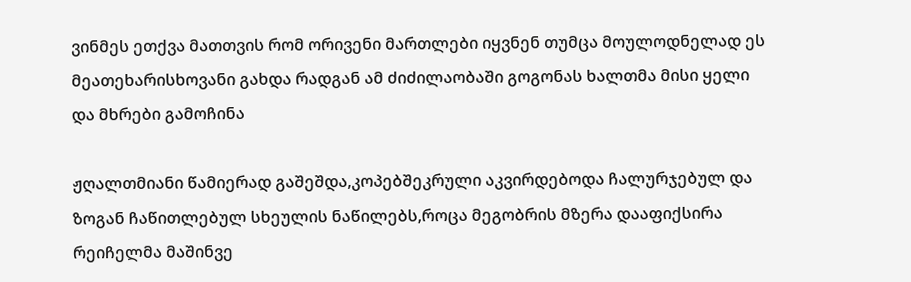ვინმეს ეთქვა მათთვის რომ ორივენი მართლები იყვნენ თუმცა მოულოდნელად ეს მეათეხარისხოვანი გახდა რადგან ამ ძიძილაობაში გოგონას ხალთმა მისი ყელი და მხრები გამოჩინა

ჟღალთმიანი წამიერად გაშეშდა,კოპებშეკრული აკვირდებოდა ჩალურჯებულ და ზოგან ჩაწითლებულ სხეულის ნაწილებს,როცა მეგობრის მზერა დააფიქსირა რეიჩელმა მაშინვე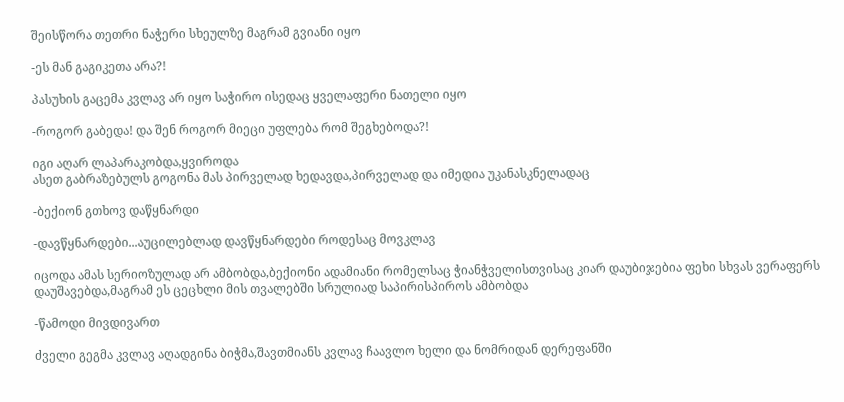შეისწორა თეთრი ნაჭერი სხეულზე მაგრამ გვიანი იყო

-ეს მან გაგიკეთა არა?!

პასუხის გაცემა კვლავ არ იყო საჭირო ისედაც ყველაფერი ნათელი იყო

-როგორ გაბედა! და შენ როგორ მიეცი უფლება რომ შეგხებოდა?!

იგი აღარ ლაპარაკობდა,ყვიროდა
ასეთ გაბრაზებულს გოგონა მას პირველად ხედავდა,პირველად და იმედია უკანასკნელადაც

-ბექიონ გთხოვ დაწყნარდი

-დავწყნარდები...აუცილებლად დავწყნარდები როდესაც მოვკლავ

იცოდა ამას სერიოზულად არ ამბობდა,ბექიონი ადამიანი რომელსაც ჭიანჭველისთვისაც კიარ დაუბიჯებია ფეხი სხვას ვერაფერს დაუშავებდა,მაგრამ ეს ცეცხლი მის თვალებში სრულიად საპირისპიროს ამბობდა

-წამოდი მივდივართ

ძველი გეგმა კვლავ აღადგინა ბიჭმა,შავთმიანს კვლავ ჩაავლო ხელი და ნომრიდან დერეფანში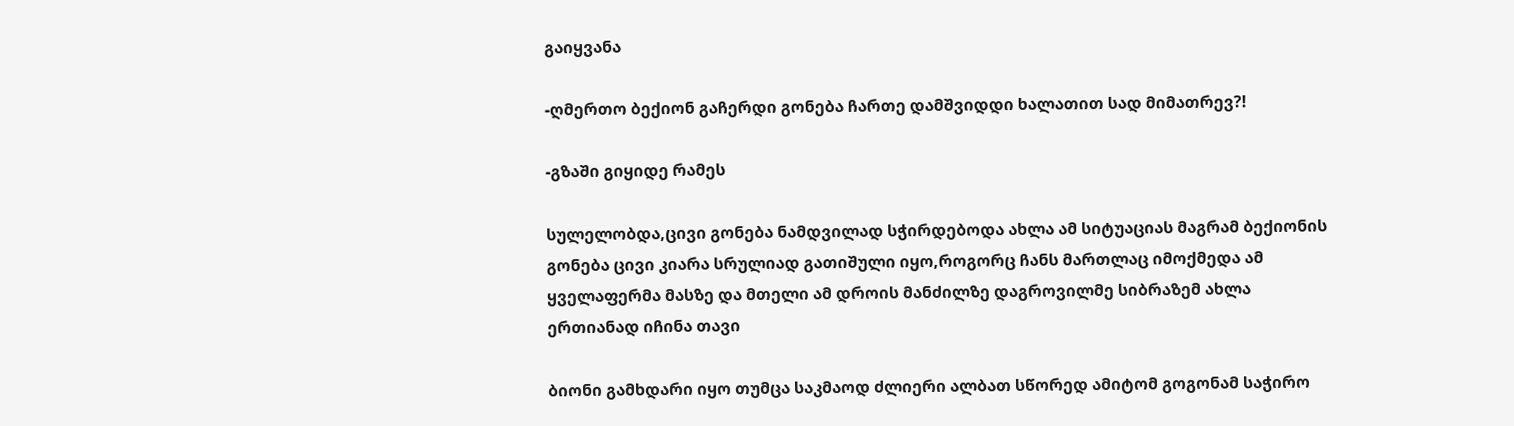გაიყვანა

-ღმერთო ბექიონ გაჩერდი გონება ჩართე დამშვიდდი ხალათით სად მიმათრევ?!

-გზაში გიყიდე რამეს

სულელობდა,ცივი გონება ნამდვილად სჭირდებოდა ახლა ამ სიტუაციას მაგრამ ბექიონის გონება ცივი კიარა სრულიად გათიშული იყო,როგორც ჩანს მართლაც იმოქმედა ამ ყველაფერმა მასზე და მთელი ამ დროის მანძილზე დაგროვილმე სიბრაზემ ახლა ერთიანად იჩინა თავი

ბიონი გამხდარი იყო თუმცა საკმაოდ ძლიერი ალბათ სწორედ ამიტომ გოგონამ საჭირო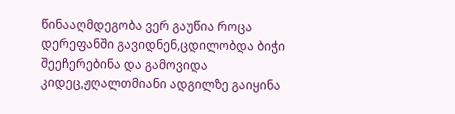წინააღმდეგობა ვერ გაუწია როცა დერეფანში გავიდნენ,ცდილობდა ბიჭი შეეჩერებინა და გამოვიდა კიდეც,ჟღალთმიანი ადგილზე გაიყინა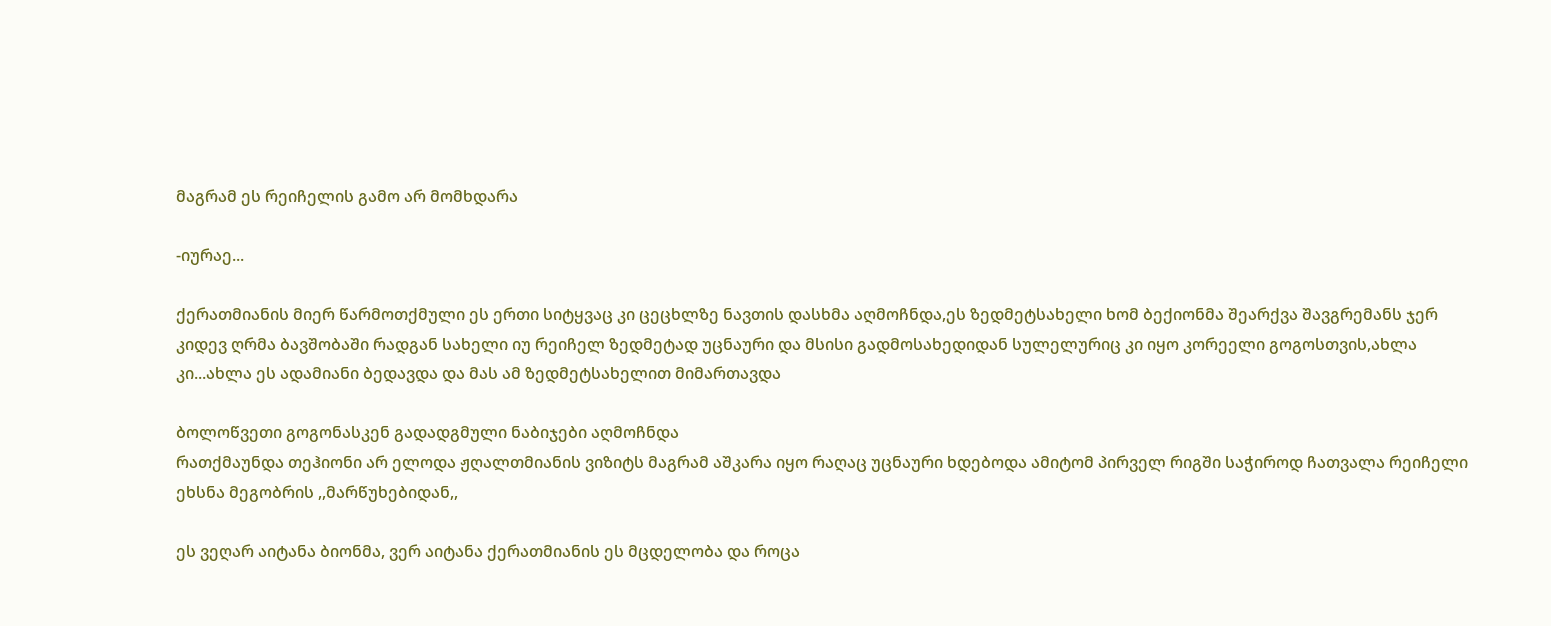მაგრამ ეს რეიჩელის გამო არ მომხდარა

-იურაე...

ქერათმიანის მიერ წარმოთქმული ეს ერთი სიტყვაც კი ცეცხლზე ნავთის დასხმა აღმოჩნდა,ეს ზედმეტსახელი ხომ ბექიონმა შეარქვა შავგრემანს ჯერ კიდევ ღრმა ბავშობაში რადგან სახელი იუ რეიჩელ ზედმეტად უცნაური და მსისი გადმოსახედიდან სულელურიც კი იყო კორეელი გოგოსთვის,ახლა კი...ახლა ეს ადამიანი ბედავდა და მას ამ ზედმეტსახელით მიმართავდა

ბოლოწვეთი გოგონასკენ გადადგმული ნაბიჯები აღმოჩნდა
რათქმაუნდა თეჰიონი არ ელოდა ჟღალთმიანის ვიზიტს მაგრამ აშკარა იყო რაღაც უცნაური ხდებოდა ამიტომ პირველ რიგში საჭიროდ ჩათვალა რეიჩელი ეხსნა მეგობრის ,,მარწუხებიდან,,

ეს ვეღარ აიტანა ბიონმა, ვერ აიტანა ქერათმიანის ეს მცდელობა და როცა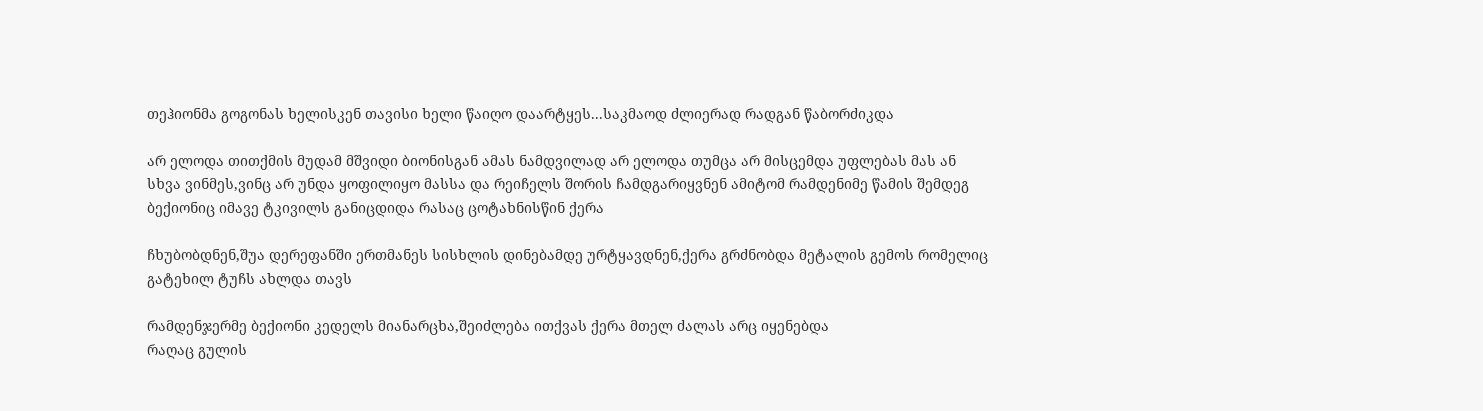თეჰიონმა გოგონას ხელისკენ თავისი ხელი წაიღო დაარტყეს...საკმაოდ ძლიერად რადგან წაბორძიკდა

არ ელოდა თითქმის მუდამ მშვიდი ბიონისგან ამას ნამდვილად არ ელოდა თუმცა არ მისცემდა უფლებას მას ან სხვა ვინმეს,ვინც არ უნდა ყოფილიყო მასსა და რეიჩელს შორის ჩამდგარიყვნენ ამიტომ რამდენიმე წამის შემდეგ ბექიონიც იმავე ტკივილს განიცდიდა რასაც ცოტახნისწინ ქერა

ჩხუბობდნენ,შუა დერეფანში ერთმანეს სისხლის დინებამდე ურტყავდნენ,ქერა გრძნობდა მეტალის გემოს რომელიც გატეხილ ტუჩს ახლდა თავს

რამდენჯერმე ბექიონი კედელს მიანარცხა,შეიძლება ითქვას ქერა მთელ ძალას არც იყენებდა
რაღაც გულის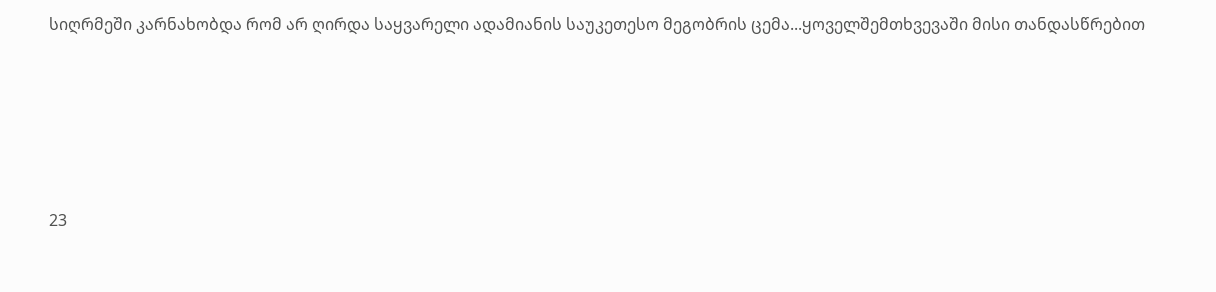სიღრმეში კარნახობდა რომ არ ღირდა საყვარელი ადამიანის საუკეთესო მეგობრის ცემა...ყოველშემთხვევაში მისი თანდასწრებით





23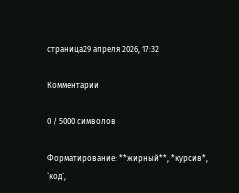страница29 апреля 2026, 17:32

Комментарии

0 / 5000 символов

Форматирование: **жирный**, *курсив*, `код`,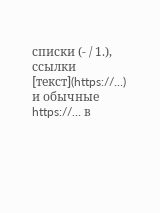списки (- / 1.), ссылки [текст](https://…) и обычные https://… в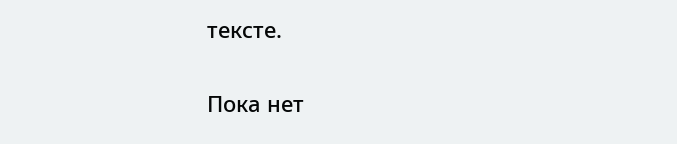тексте.

Пока нет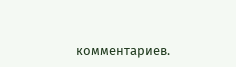комментариев.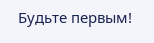Будьте первым!